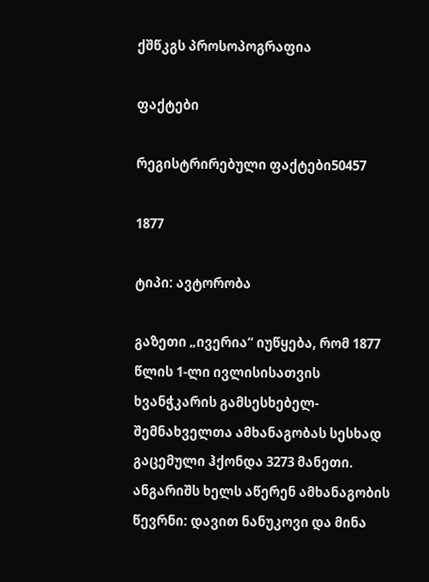ქშწკგს პროსოპოგრაფია

ფაქტები

რეგისტრირებული ფაქტები50457

1877

ტიპი: ავტორობა

გაზეთი „ივერია“ იუწყება, რომ 1877 წლის 1-ლი ივლისისათვის ხვანჭკარის გამსესხებელ-შემნახველთა ამხანაგობას სესხად გაცემული ჰქონდა 3273 მანეთი. ანგარიშს ხელს აწერენ ამხანაგობის წევრნი: დავით ნანუკოვი და მინა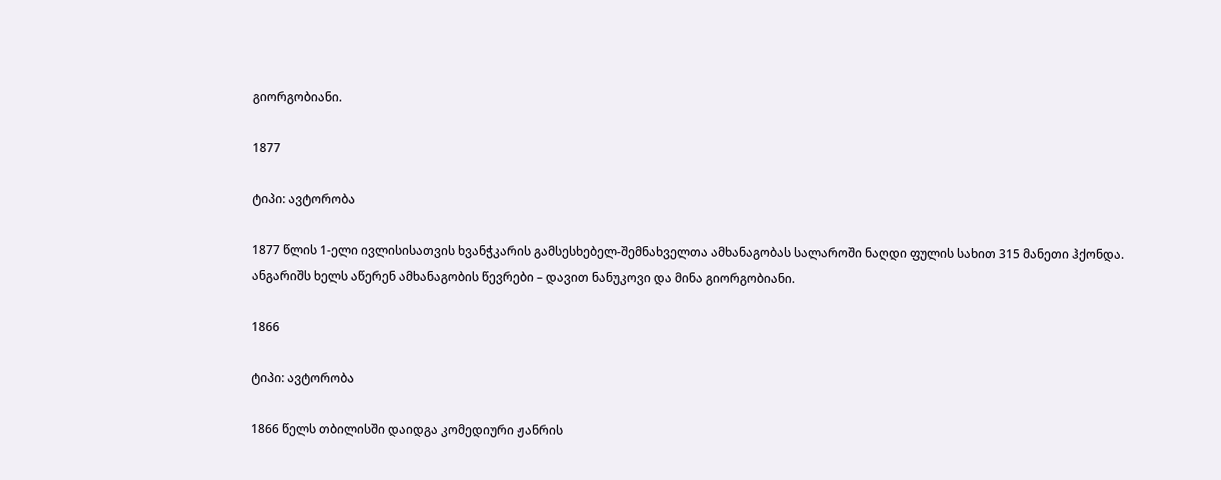გიორგობიანი.

1877

ტიპი: ავტორობა

1877 წლის 1-ელი ივლისისათვის ხვანჭკარის გამსესხებელ-შემნახველთა ამხანაგობას სალაროში ნაღდი ფულის სახით 315 მანეთი ჰქონდა. ანგარიშს ხელს აწერენ ამხანაგობის წევრები – დავით ნანუკოვი და მინა გიორგობიანი.

1866

ტიპი: ავტორობა

1866 წელს თბილისში დაიდგა კომედიური ჟანრის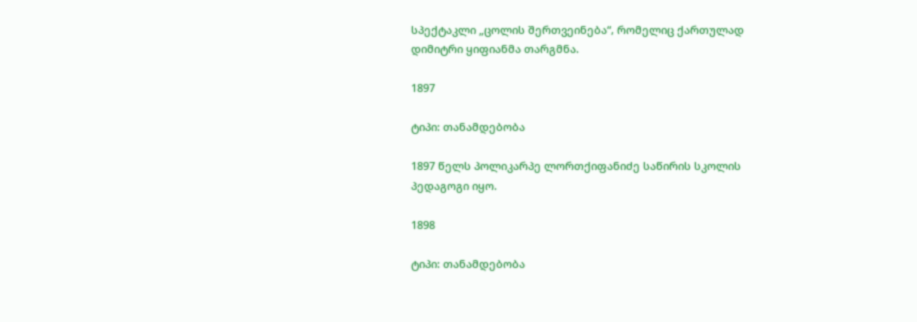სპექტაკლი „ცოლის შერთვეინება“, რომელიც ქართულად დიმიტრი ყიფიანმა თარგმნა.

1897

ტიპი: თანამდებობა

1897 წელს პოლიკარპე ლორთქიფანიძე საწირის სკოლის პედაგოგი იყო.

1898

ტიპი: თანამდებობა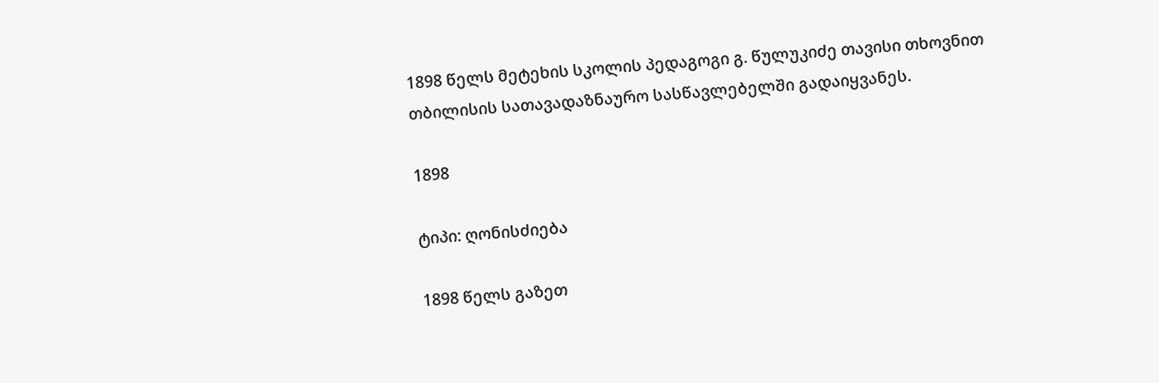1898 წელს მეტეხის სკოლის პედაგოგი გ. წულუკიძე თავისი თხოვნით თბილისის სათავადაზნაურო სასწავლებელში გადაიყვანეს.

1898

ტიპი: ღონისძიება

1898 წელს გაზეთ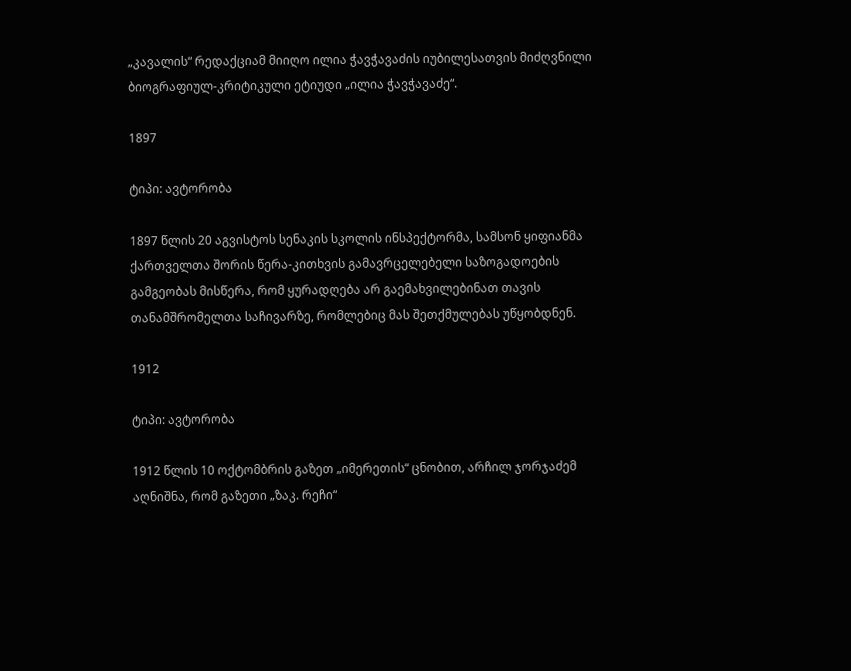„კავალის“ რედაქციამ მიიღო ილია ჭავჭავაძის იუბილესათვის მიძღვნილი ბიოგრაფიულ-კრიტიკული ეტიუდი „ილია ჭავჭავაძე“.

1897

ტიპი: ავტორობა

1897 წლის 20 აგვისტოს სენაკის სკოლის ინსპექტორმა, სამსონ ყიფიანმა ქართველთა შორის წერა-კითხვის გამავრცელებელი საზოგადოების გამგეობას მისწერა, რომ ყურადღება არ გაემახვილებინათ თავის თანამშრომელთა საჩივარზე, რომლებიც მას შეთქმულებას უწყობდნენ.

1912

ტიპი: ავტორობა

1912 წლის 10 ოქტომბრის გაზეთ „იმერეთის“ ცნობით, არჩილ ჯორჯაძემ აღნიშნა, რომ გაზეთი „ზაკ. რეჩი“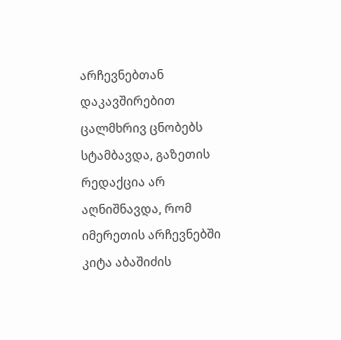არჩევნებთან დაკავშირებით ცალმხრივ ცნობებს სტამბავდა, გაზეთის რედაქცია არ აღნიშნავდა, რომ იმერეთის არჩევნებში კიტა აბაშიძის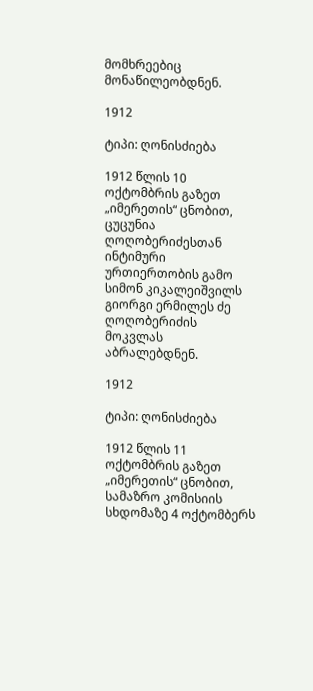მომხრეებიც მონაწილეობდნენ.

1912

ტიპი: ღონისძიება

1912 წლის 10 ოქტომბრის გაზეთ „იმერეთის“ ცნობით, ცუცუნია ღოღობერიძესთან ინტიმური ურთიერთობის გამო სიმონ კიკალეიშვილს გიორგი ერმილეს ძე ღოღობერიძის მოკვლას აბრალებდნენ.

1912

ტიპი: ღონისძიება

1912 წლის 11 ოქტომბრის გაზეთ „იმერეთის“ ცნობით, სამაზრო კომისიის სხდომაზე 4 ოქტომბერს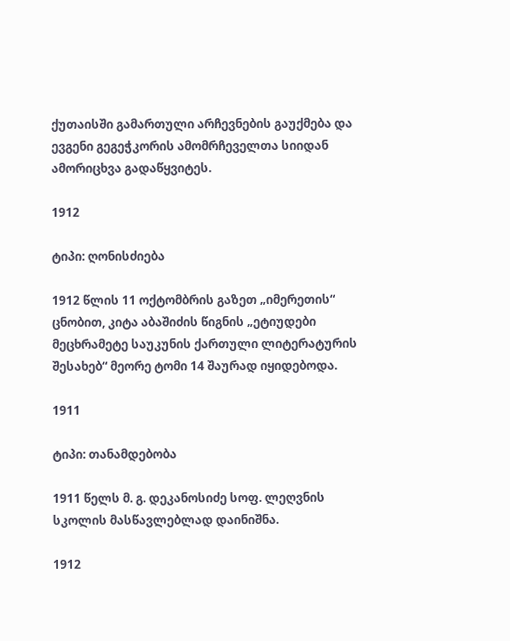ქუთაისში გამართული არჩევნების გაუქმება და ევგენი გეგეჭკორის ამომრჩეველთა სიიდან ამორიცხვა გადაწყვიტეს.

1912

ტიპი: ღონისძიება

1912 წლის 11 ოქტომბრის გაზეთ „იმერეთის“ ცნობით, კიტა აბაშიძის წიგნის „ეტიუდები მეცხრამეტე საუკუნის ქართული ლიტერატურის შესახებ“ მეორე ტომი 14 შაურად იყიდებოდა.

1911

ტიპი: თანამდებობა

1911 წელს მ. გ. დეკანოსიძე სოფ. ლეღვნის სკოლის მასწავლებლად დაინიშნა.

1912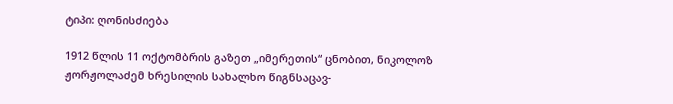ტიპი: ღონისძიება

1912 წლის 11 ოქტომბრის გაზეთ „იმერეთის“ ცნობით, ნიკოლოზ ჟორჟოლაძემ ხრესილის სახალხო წიგნსაცავ-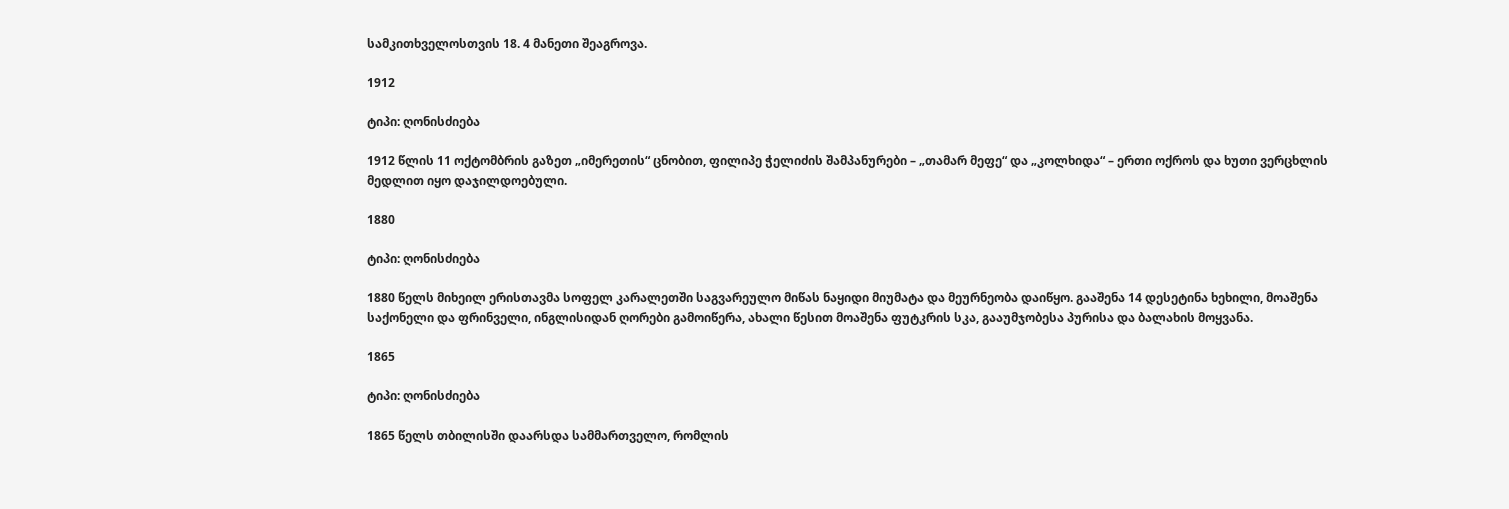სამკითხველოსთვის 18. 4 მანეთი შეაგროვა.

1912

ტიპი: ღონისძიება

1912 წლის 11 ოქტომბრის გაზეთ „იმერეთის“ ცნობით, ფილიპე ჭელიძის შამპანურები – „თამარ მეფე“ და „კოლხიდა“ – ერთი ოქროს და ხუთი ვერცხლის მედლით იყო დაჯილდოებული.

1880

ტიპი: ღონისძიება

1880 წელს მიხეილ ერისთავმა სოფელ კარალეთში საგვარეულო მიწას ნაყიდი მიუმატა და მეურნეობა დაიწყო. გააშენა 14 დესეტინა ხეხილი, მოაშენა საქონელი და ფრინველი, ინგლისიდან ღორები გამოიწერა, ახალი წესით მოაშენა ფუტკრის სკა, გააუმჯობესა პურისა და ბალახის მოყვანა.

1865

ტიპი: ღონისძიება

1865 წელს თბილისში დაარსდა სამმართველო, რომლის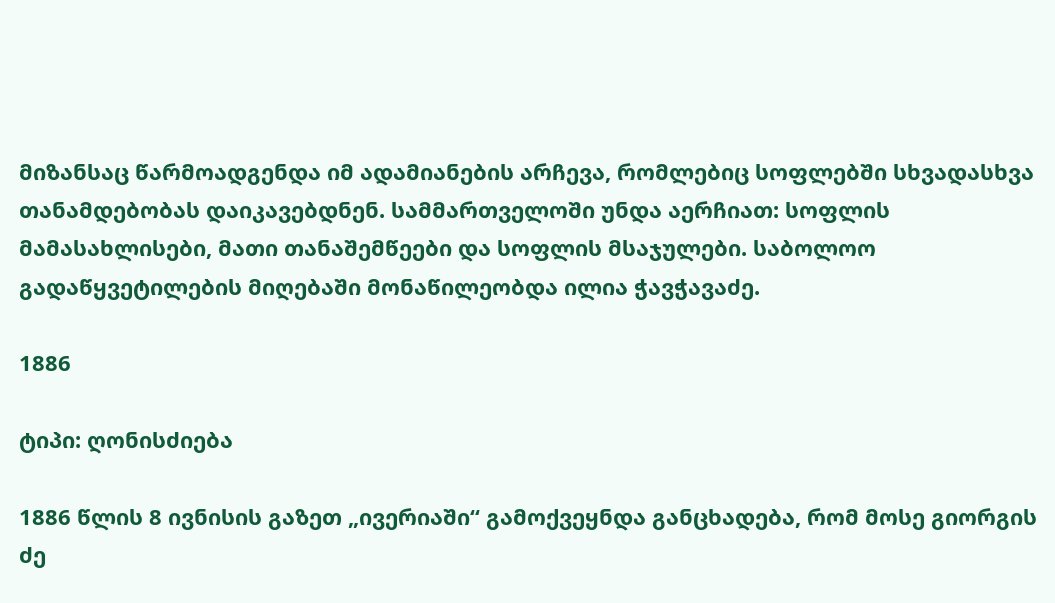მიზანსაც წარმოადგენდა იმ ადამიანების არჩევა, რომლებიც სოფლებში სხვადასხვა თანამდებობას დაიკავებდნენ. სამმართველოში უნდა აერჩიათ: სოფლის მამასახლისები, მათი თანაშემწეები და სოფლის მსაჯულები. საბოლოო გადაწყვეტილების მიღებაში მონაწილეობდა ილია ჭავჭავაძე.

1886

ტიპი: ღონისძიება

1886 წლის 8 ივნისის გაზეთ „ივერიაში“ გამოქვეყნდა განცხადება, რომ მოსე გიორგის ძე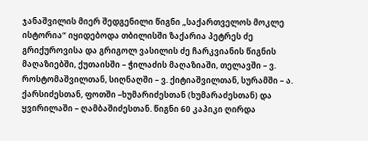ჯანაშვილის მიერ შედგენილი წიგნი „საქართველოს მოკლე ისტორია“ იყიდებოდა თბილისში ზაქარია პეტრეს ძე გრიქუროვისა და გრიგოლ ვასილის ძე ჩარკვიანის წიგნის მაღაზიებში, ქუთაისში – ჭილაძის მაღაზიაში, თელავში – ვ. როსტომაშვილთან, სიღნაღში – ვ. ქიტიაშვილთან, სურამში – ა. ქარსიძესთან, ფოთში –ხუმარიძესთან (ხუმარაძესთან) და ყვირილაში – ღამბაშიძესთან. წიგნი 60 კაპიკი ღირდა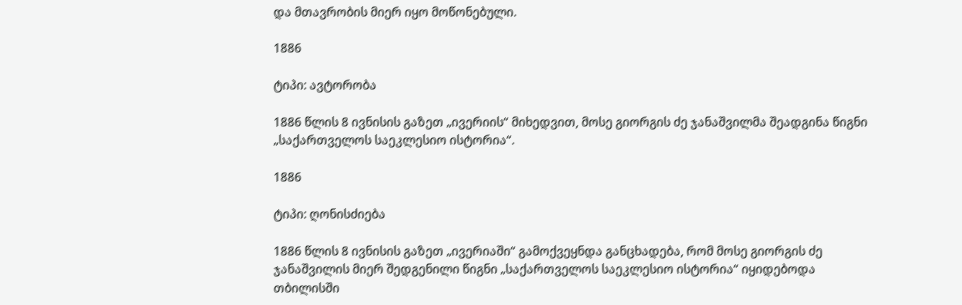და მთავრობის მიერ იყო მოწონებული.

1886

ტიპი: ავტორობა

1886 წლის 8 ივნისის გაზეთ „ივერიის“ მიხედვით, მოსე გიორგის ძე ჯანაშვილმა შეადგინა წიგნი „საქართველოს საეკლესიო ისტორია“.

1886

ტიპი: ღონისძიება

1886 წლის 8 ივნისის გაზეთ „ივერიაში“ გამოქვეყნდა განცხადება, რომ მოსე გიორგის ძე ჯანაშვილის მიერ შედგენილი წიგნი „საქართველოს საეკლესიო ისტორია“ იყიდებოდა თბილისში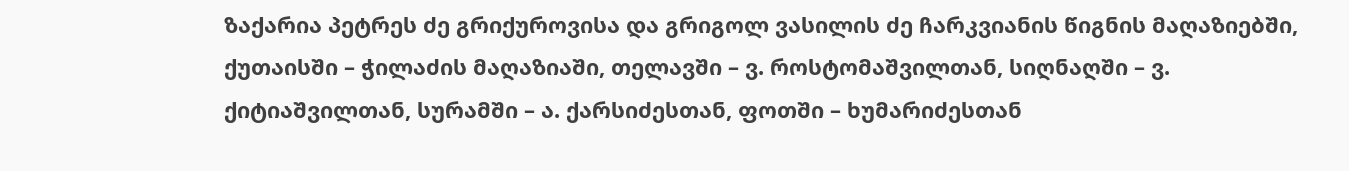ზაქარია პეტრეს ძე გრიქუროვისა და გრიგოლ ვასილის ძე ჩარკვიანის წიგნის მაღაზიებში, ქუთაისში – ჭილაძის მაღაზიაში, თელავში – ვ. როსტომაშვილთან, სიღნაღში – ვ. ქიტიაშვილთან, სურამში – ა. ქარსიძესთან, ფოთში – ხუმარიძესთან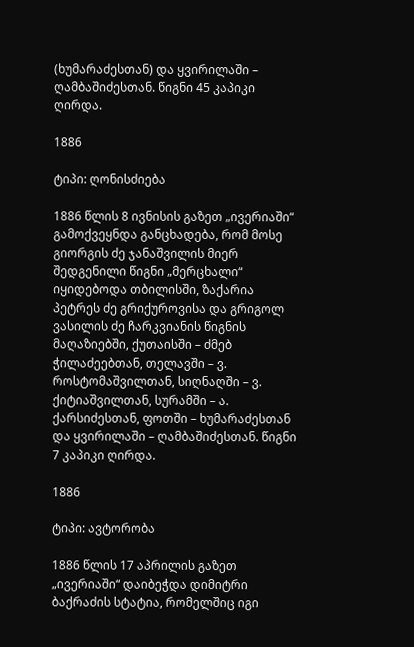(ხუმარაძესთან) და ყვირილაში – ღამბაშიძესთან. წიგნი 45 კაპიკი ღირდა.

1886

ტიპი: ღონისძიება

1886 წლის 8 ივნისის გაზეთ „ივერიაში“ გამოქვეყნდა განცხადება, რომ მოსე გიორგის ძე ჯანაშვილის მიერ შედგენილი წიგნი „მერცხალი“ იყიდებოდა თბილისში, ზაქარია პეტრეს ძე გრიქუროვისა და გრიგოლ ვასილის ძე ჩარკვიანის წიგნის მაღაზიებში, ქუთაისში – ძმებ ჭილაძეებთან, თელავში – ვ. როსტომაშვილთან, სიღნაღში – ვ. ქიტიაშვილთან, სურამში – ა. ქარსიძესთან, ფოთში – ხუმარაძესთან და ყვირილაში – ღამბაშიძესთან. წიგნი 7 კაპიკი ღირდა.

1886

ტიპი: ავტორობა

1886 წლის 17 აპრილის გაზეთ „ივერიაში“ დაიბეჭდა დიმიტრი ბაქრაძის სტატია, რომელშიც იგი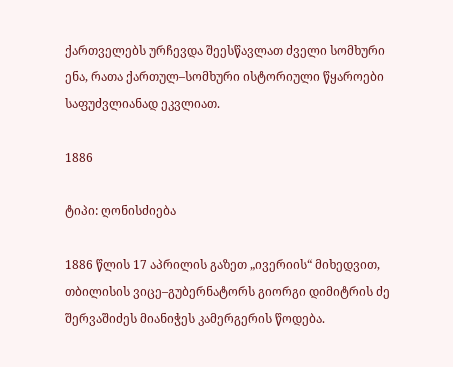ქართველებს ურჩევდა შეესწავლათ ძველი სომხური ენა, რათა ქართულ–სომხური ისტორიული წყაროები საფუძვლიანად ეკვლიათ.

1886

ტიპი: ღონისძიება

1886 წლის 17 აპრილის გაზეთ „ივერიის“ მიხედვით, თბილისის ვიცე–გუბერნატორს გიორგი დიმიტრის ძე შერვაშიძეს მიანიჭეს კამერგერის წოდება.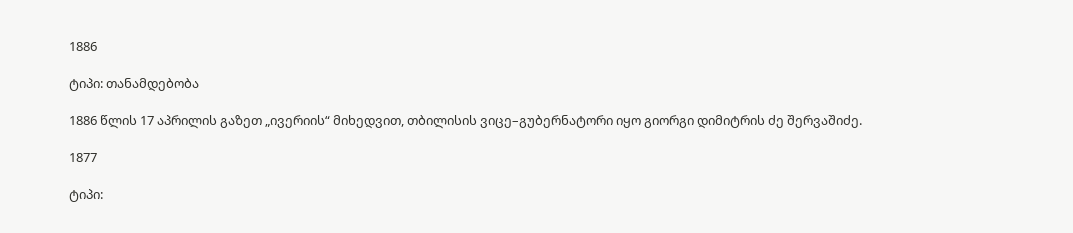1886

ტიპი: თანამდებობა

1886 წლის 17 აპრილის გაზეთ „ივერიის“ მიხედვით, თბილისის ვიცე–გუბერნატორი იყო გიორგი დიმიტრის ძე შერვაშიძე.

1877

ტიპი: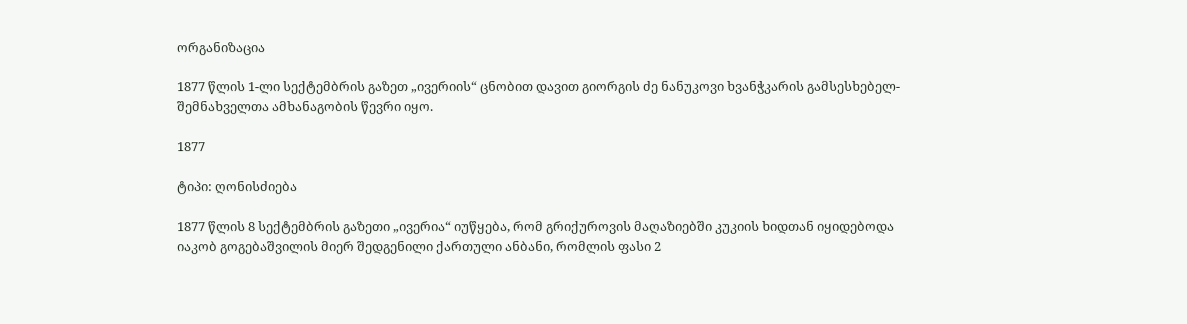ორგანიზაცია

1877 წლის 1-ლი სექტემბრის გაზეთ „ივერიის“ ცნობით დავით გიორგის ძე ნანუკოვი ხვანჭკარის გამსესხებელ-შემნახველთა ამხანაგობის წევრი იყო.

1877

ტიპი: ღონისძიება

1877 წლის 8 სექტემბრის გაზეთი „ივერია“ იუწყება, რომ გრიქუროვის მაღაზიებში კუკიის ხიდთან იყიდებოდა იაკობ გოგებაშვილის მიერ შედგენილი ქართული ანბანი, რომლის ფასი 2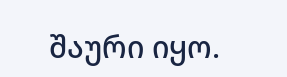შაური იყო.